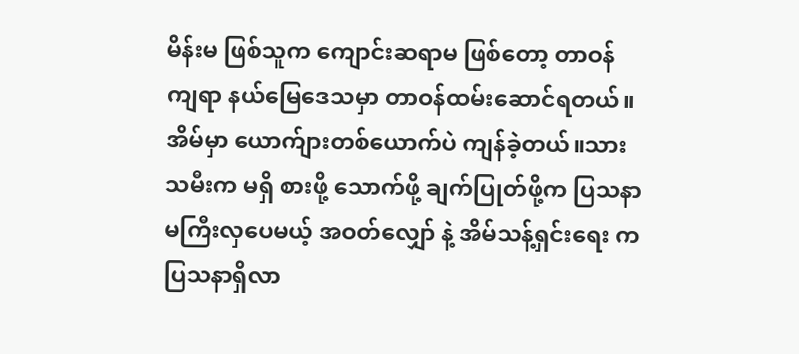မိန်းမ ဖြစ်သူက ကျောင်းဆရာမ ဖြစ်တော့ တာဝန်ကျရာ နယ်မြေဒေသမှာ တာဝန်ထမ်းဆောင်ရတယ်။ အိမ်မှာ ယောက်ျားတစ်ယောက်ပဲ ကျန်ခဲ့တယ်။သားသမီးက မရှိ စားဖို့ သောက်ဖို့ ချက်ပြုတ်ဖို့က ပြသနာ မကြီးလှပေမယ့် အဝတ်လျှော် နဲ့ အိမ်သန့်ရှင်းရေး က ပြသနာရှိလာ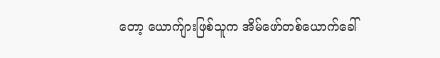တော့ ယောက်ျားဖြစ်သူက အိမ်ဖော်တစ်ယောက်ခေါ်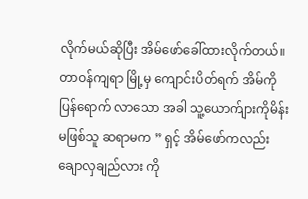လိုက်မယ်ဆိုပြီး အိမ်ဖော်ခေါ်ထားလိုက်တယ်။တာဝန်ကျရာ မြို့မှ ကျောင်းပိတ်ရက် အိမ်ကို ပြန်ရောက် လာသော အခါ သူ့ယောက်ျားကိုမိန်းမဖြစ်သူ ဆရာမက ” ရှင့် အိမ်ဖော်ကလည်း ချောလှချည်လား ကို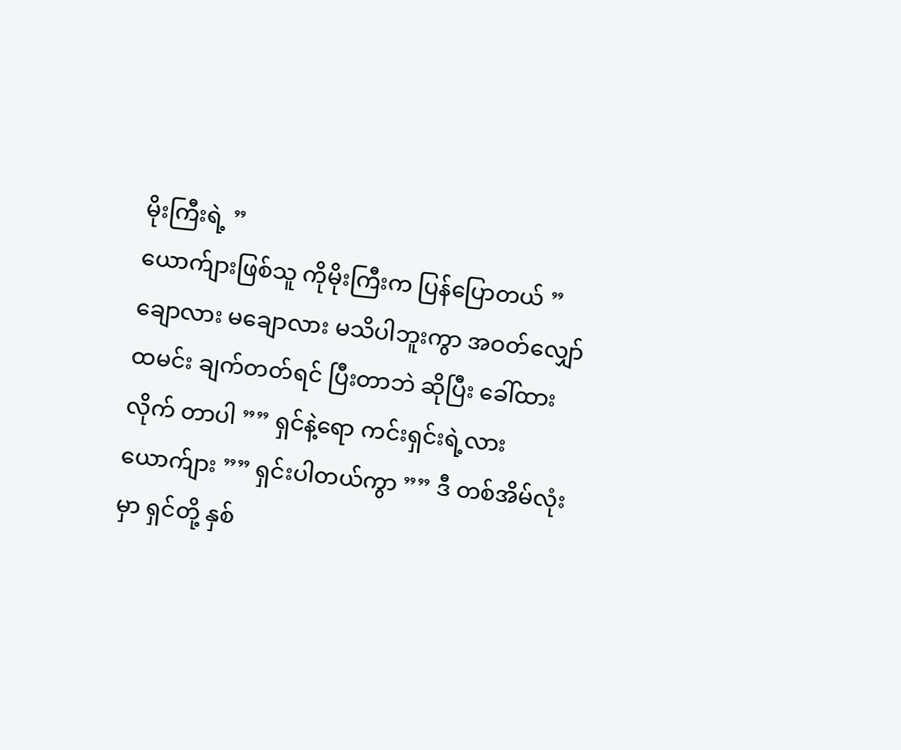မိုးကြီးရဲ့ ”
ယောက်ျားဖြစ်သူ ကိုမိုးကြီးက ပြန်ပြောတယ် ” ချောလား မချောလား မသိပါဘူးကွာ အဝတ်လျှော် ထမင်း ချက်တတ်ရင် ပြီးတာဘဲ ဆိုပြီး ခေါ်ထားလိုက် တာပါ ”” ရှင်နဲ့ရော ကင်းရှင်းရဲ့လား ယောက်ျား ”” ရှင်းပါတယ်ကွာ ”” ဒီ တစ်အိမ်လုံးမှာ ရှင်တို့ နှစ်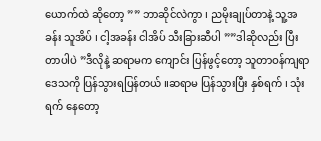ယောက်ထဲ ဆိုတော့ ”” ဘာဆိုင်လဲကွာ ၊ ညမိုးချုပ်တာနဲ့ သူ့အခန်း သူအိပ် ၊ ငါ့အခန်း ငါအိပ် သီးခြားဆီပါ ””ဒါဆိုလည်း ပြီးတာပါပဲ ”ဒီလိုနဲ့ ဆရာမက ကျောင်း ပြန်ဖွင့်တော့ သူတာဝန်ကျရာ ဒေသကို ပြန်သွားရပြန်တယ် ။ဆရာမ ပြန်သွားပြီး နှစ်ရက် ၊ သုံးရက် နေတော့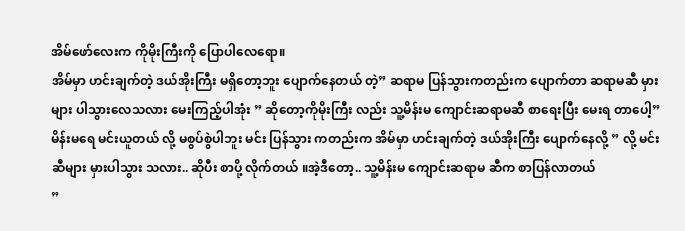အိမ်ဖော်လေးက ကိုမိုးကြီးကို ပြောပါလေရော။
အိမ်မှာ ဟင်းချက်တဲ့ ဒယ်အိုးကြီး မရှိတော့ဘူး ပျောက်နေတယ် တဲ့” ဆရာမ ပြန်သွားကတည်းက ပျောက်တာ ဆရာမဆီ မှားများ ပါသွားလေသလား မေးကြည့်ပါအုံး ” ဆိုတော့ကိုမိုးကြီး လည်း သူ့မိန်းမ ကျောင်းဆရာမဆီ စာရေးပြီး မေးရ တာပေါ့” မိန်းမရေ မင်းယူတယ် လို့ မစွပ်စွဲပါဘူး မင်း ပြန်သွား ကတည်းက အိမ်မှာ ဟင်းချက်တဲ့ ဒယ်အိုးကြီး ပျောက်နေလို့ ” လို့ မင်းဆီများ မှားပါသွား သလား.. ဆိုပီး စာပို့ လိုက်တယ် ။အဲ့ဒီတော့.. သူ့မိန်းမ ကျောင်းဆရာမ ဆီက စာပြန်လာတယ်
”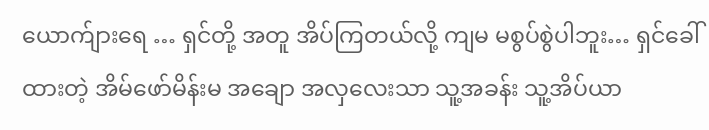ယောက်ျားရေ … ရှင်တို့ အတူ အိပ်ကြတယ်လို့ ကျမ မစွပ်စွဲပါဘူး… ရှင်ခေါ်ထားတဲ့ အိမ်ဖော်မိန်းမ အချော အလှလေးသာ သူ့အခန်း သူ့အိပ်ယာ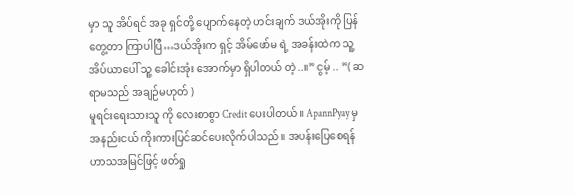မှာ သူ အိပ်ရင် အခု ရှင်တို့ ပျောက်နေတဲ့ ဟင်းချက် ဒယ်အိုးကို ပြန်တွေ့တာ ကြာပါပြီ…ဒယ်အိုးက ရှင့် အိမ်ဖော်မ ရဲ့ အခန်းထဲက သူ့ အိပ်ယာပေါ် သူ့ ခေါင်းအုံး အောက်မှာ ရှိပါတယ် တဲ့..။” ငွမ့် .. ”( ဆရာမသည် အချဉ်မဟုတ် )
မူရင်းရေးသားသူ ကို လေးစာစွာ Credit ပေးပါတယ်။ ApannPyay မှ အနည်းငယ် ကိုးကားပြင်ဆင်ပေးလိုက်ပါသည်။ အပန်းပြေစေရန် ဟာသအမြင်ဖြင့် ဖတ်ရှု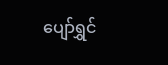ပျော်ရွှင်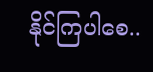နိုင်ကြပါစေ..